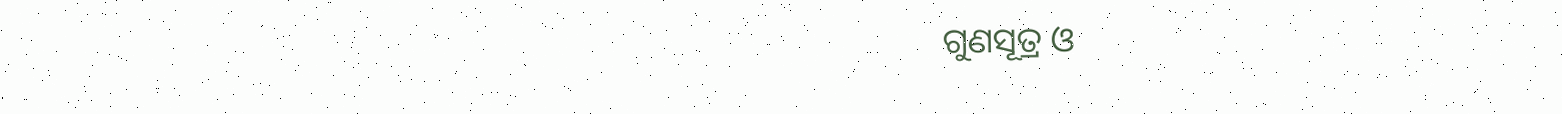ଗୁଣସୂତ୍ର ଓ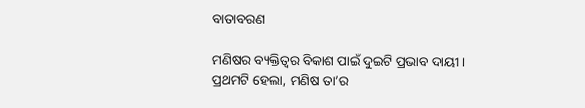ବାତାବରଣ

ମଣିଷର ବ୍ୟକ୍ତିତ୍ୱର ବିକାଶ ପାଇଁ ଦୁଇଟି ପ୍ରଭାବ ଦାୟୀ। ପ୍ରଥମଟି ହେଲା, ମଣିଷ ତା’ର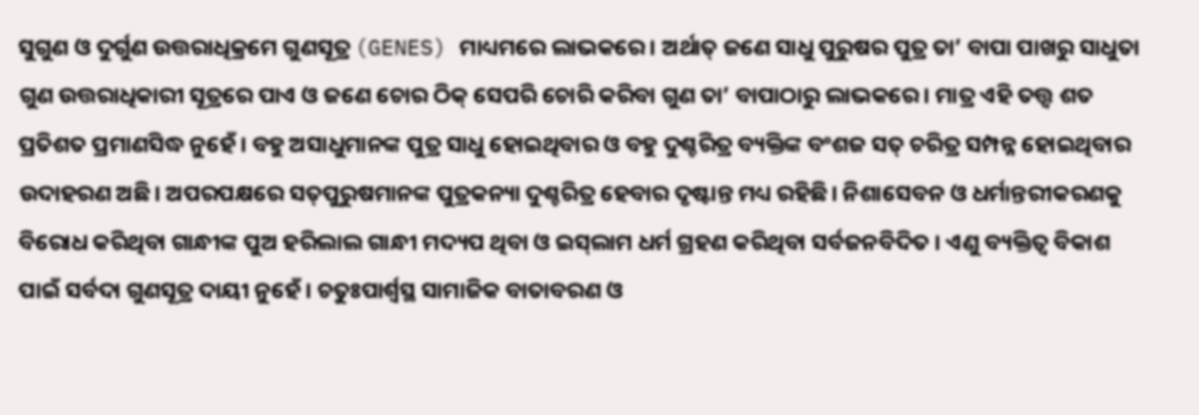ସୁଗୁଣ ଓ ଦୁର୍ଗୁଣ ଉତ୍ତରାଧିକ୍ରମେ ଗୁଣସୂତ୍ର (GENES) ମାଧ୍ୟମରେ ଲାଭକରେ। ଅର୍ଥାତ୍‌ ଜଣେ ସାଧୁ ପୁରୁଷର ପୁତ୍ର ତା’ ବାପା ପାଖରୁ ସାଧୁତା ଗୁଣ ଉତ୍ତରାଧିକାରୀ ସୂତ୍ରରେ ପାଏ ଓ ଜଣେ ଚୋର ଠିକ୍‌ ସେପରି ଚୋରି କରିବା ଗୁଣ ତା’ ବାପାଠାରୁ ଲାଭକରେ। ମାତ୍ର ଏହି ତତ୍ତ୍ୱ ଶତ ପ୍ରତିଶତ ପ୍ରମାଣସିଦ୍ଧ ନୁହେଁ। ବହୁ ଅସାଧୁମାନଙ୍କ ପୁତ୍ର ସାଧୁ ହୋଇଥିବାର ଓ ବହୁ ଦୁଶ୍ଚରିତ୍ର ବ୍ୟକ୍ତିଙ୍କ ବଂଶଜ ସତ୍‌ ଚରିତ୍ର ସମ୍ପନ୍ନ ହୋଇଥିବାର ଉଦାହରଣ ଅଛି। ଅପରପକ୍ଷରେ ସତ୍‌ପୁରୁଷମାନଙ୍କ ପୁତ୍ରକନ୍ୟା ଦୁଶ୍ଚରିତ୍ର ହେବାର ଦୃଷ୍ଟାନ୍ତ ମଧ୍ୟ ରହିଛି। ନିଶାସେବନ ଓ ଧର୍ମାନ୍ତରୀକରଣକୁ ବିରୋଧ କରିଥିବା ଗାନ୍ଧୀଙ୍କ ପୁଅ ହରିଲାଲ ଗାନ୍ଧୀ ମଦ୍ୟପ ଥିବା ଓ ଇସ୍‌ଲାମ ଧର୍ମ ଗ୍ରହଣ କରିଥିବା ସର୍ବଜନବିଦିତ । ଏଣୁ ବ୍ୟକ୍ତିତ୍ୱ ବିକାଶ ପାଇଁ ସର୍ବଦା ଗୁଣସୂତ୍ର ଦାୟୀ ନୁହେଁ। ଚତୁଃପାର୍ଶ୍ୱସ୍ଥ ସାମାଜିକ ବାତାବରଣ ଓ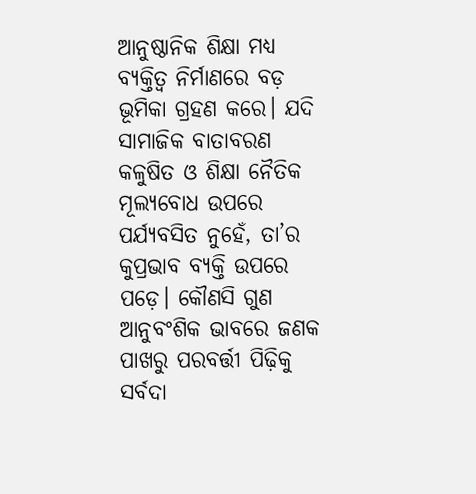ଆନୁଷ୍ଠାନିକ ଶିକ୍ଷା ମଧ୍ୟ ବ୍ୟକ୍ତିତ୍ୱ ନିର୍ମାଣରେ ବଡ଼ ଭୂମିକା ଗ୍ରହଣ କରେ। ଯଦି ସାମାଜିକ ବାତାବରଣ କଳୁଷିତ ଓ ଶିକ୍ଷା ନୈତିକ ମୂଲ୍ୟବୋଧ ଉପରେ ପର୍ଯ୍ୟବସିତ ନୁହେଁ, ତା’ର କୁପ୍ରଭାବ ବ୍ୟକ୍ତି ଉପରେ ପଡ଼େ। କୌଣସି ଗୁଣ ଆନୁବଂଶିକ ଭାବରେ ଜଣକ ପାଖରୁ ପରବର୍ତ୍ତୀ ପିଢ଼ିକୁ ସର୍ବଦା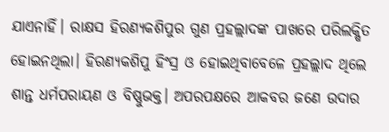ଯାଏନାହିଁ। ରାକ୍ଷସ ହିରଣ୍ୟକଶିପୁର ଗୁଣ ପ୍ରହଲ୍ଲାଦଙ୍କ ପାଖରେ ପରିଲକ୍ଷିତ ହୋଇନଥିଲା। ହିରଣ୍ୟକଶିପୁ ହିଂସ୍ର ଓ ହୋଇଥିବାବେଳେ ପ୍ରହଲ୍ଲାଦ ଥିଲେ ଶାନ୍ତ ଧର୍ମପରାୟଣ ଓ ବିଷ୍ଣୁଭକ୍ତ। ଅପରପକ୍ଷରେ ଆକବର ଜଣେ ଉଦାର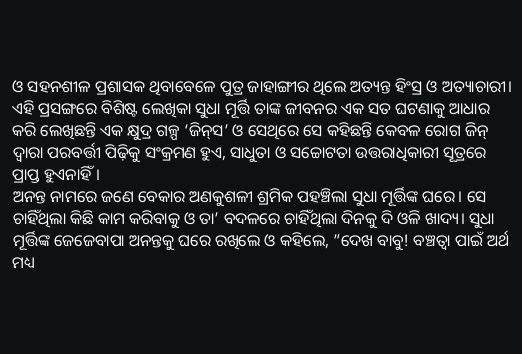ଓ ସହନଶୀଳ ପ୍ରଶାସକ ଥିବାବେଳେ ପୁତ୍ର ଜାହାଙ୍ଗୀର ଥିଲେ ଅତ୍ୟନ୍ତ ହିଂସ୍ର ଓ ଅତ୍ୟାଚାରୀ। ଏହି ପ୍ରସଙ୍ଗରେ ବିଶିଷ୍ଟ ଲେଖିକା ସୁଧା ମୂର୍ତ୍ତି ତାଙ୍କ ଜୀବନର ଏକ ସତ ଘଟଣାକୁ ଆଧାର କରି ଲେଖିଛନ୍ତି ଏକ କ୍ଷୁଦ୍ର ଗଳ୍ପ ‘ଜିନ୍‌ସ’ ଓ ସେଥିରେ ସେ କହିଛନ୍ତି କେବଳ ରୋଗ ଜିନ୍‌ ଦ୍ୱାରା ପରବର୍ତ୍ତୀ ପିଢ଼ିକୁ ସଂକ୍ରମଣ ହୁଏ, ସାଧୁତା ଓ ସଚ୍ଚୋଟତା ଉତ୍ତରାଧିକାରୀ ସୂତ୍ରରେ ପ୍ରାପ୍ତ ହୁଏନାହିଁ।
ଅନନ୍ତ ନାମରେ ଜଣେ ବେକାର ଅଣକୁଶଳୀ ଶ୍ରମିକ ପହଞ୍ଚିଲା ସୁଧା ମୂର୍ତ୍ତିଙ୍କ ଘରେ। ସେ ଚାହିଁଥିଲା କିଛି କାମ କରିବାକୁ ଓ ତା’ ବଦଳରେ ଚାହିଁଥିଲା ଦିନକୁ ଦି ଓଳି ଖାଦ୍ୟ। ସୁଧା ମୂର୍ତ୍ତିଙ୍କ ଜେଜେବାପା ଅନନ୍ତକୁ ଘରେ ରଖିଲେ ଓ କହିଲେ, ”ଦେଖ ବାବୁ! ବଞ୍ଚତ୍ବା ପାଇଁ ଅର୍ଥ ମଧ୍ୟ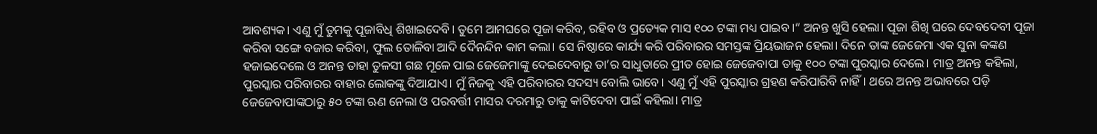ଆବଶ୍ୟକ। ଏଣୁ ମୁଁ ତୁମକୁ ପୂଜାବିଧି ଶିଖାଇଦେବି। ତୁମେ ଆମଘରେ ପୂଜା କରିବ, ରହିବ ଓ ପ୍ରତ୍ୟେକ ମାସ ୧୦୦ ଟଙ୍କା ମଧ୍ୟ ପାଇବ।“ ଅନନ୍ତ ଖୁସି ହେଲା। ପୂଜା ଶିଖି ଘରେ ଦେବଦେବୀ ପୂଜା କରିବା ସଙ୍ଗେ ବଜାର କରିବା, ଫୁଲ ତୋଳିବା ଆଦି ଦୈନନ୍ଦିନ କାମ କଲା। ସେ ନିଷ୍ଠାରେ କାର୍ଯ୍ୟ କରି ପରିବାରର ସମସ୍ତଙ୍କ ପ୍ରିୟଭାଜନ ହେଲା। ଦିନେ ତାଙ୍କ ଜେଜେମା ଏକ ସୁନା କଙ୍କଣ ହଜାଇଦେଲେ ଓ ଅନନ୍ତ ତାହା ତୁଳସୀ ଗଛ ମୂଳେ ପାଇ ଜେଜେମାଙ୍କୁ ଦେଇଦେବାରୁ ତା’ର ସାଧୁତାରେ ପ୍ରୀତ ହୋଇ ଜେଜେବାପା ତାକୁ ୧୦୦ ଟଙ୍କା ପୁରସ୍କାର ଦେଲେ। ମାତ୍ର ଅନନ୍ତ କହିଲା, ପୁରସ୍କାର ପରିବାରର ବାହାର ଲୋକଙ୍କୁ ଦିଆଯାଏ। ମୁଁ ନିଜକୁ ଏହି ପରିବାରର ସଦସ୍ୟ ବୋଲି ଭାବେ। ଏଣୁ ମୁଁ ଏହି ପୁରସ୍କାର ଗ୍ରହଣ କରିପାରିବି ନାହିଁ। ଥରେ ଅନନ୍ତ ଅଭାବରେ ପଡ଼ି ଜେଜେବାପାଙ୍କଠାରୁ ୫୦ ଟଙ୍କା ଋଣ ନେଲା ଓ ପରବର୍ତ୍ତୀ ମାସର ଦରମାରୁ ତାକୁ କାଟିଦେବା ପାଇଁ କହିଲା। ମାତ୍ର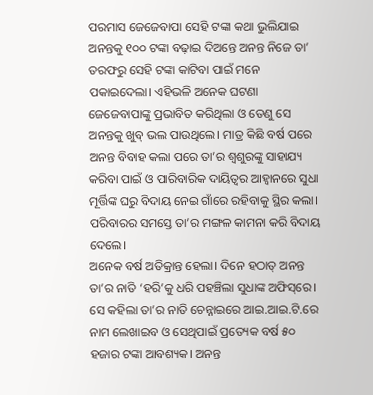ପରମାସ ଜେଜେବାପା ସେହି ଟଙ୍କା କଥା ଭୁଲିଯାଇ ଅନନ୍ତକୁ ୧୦୦ ଟଙ୍କା ବଢ଼ାଇ ଦିଅନ୍ତେ ଅନନ୍ତ ନିଜେ ତା’ ତରଫରୁ ସେହି ଟଙ୍କା କାଟିବା ପାଇଁ ମନେ ପକାଇଦେଲା। ଏହିଭଳି ଅନେକ ଘଟଣା ଜେଜେବାପାଙ୍କୁ ପ୍ରଭାବିତ କରିଥିଲା ଓ ତେଣୁ ସେ ଅନନ୍ତକୁ ଖୁବ୍‌ ଭଲ ପାଉଥିଲେ। ମାତ୍ର କିଛି ବର୍ଷ ପରେ ଅନନ୍ତ ବିବାହ କଲା ପରେ ତା’ର ଶ୍ୱଶୁରଙ୍କୁ ସାହାଯ୍ୟ କରିବା ପାଇଁ ଓ ପାରିବାରିକ ଦାୟିତ୍ୱର ଆହ୍ବାନରେ ସୁଧା ମୂର୍ତ୍ତିଙ୍କ ଘରୁ ବିଦାୟ ନେଇ ଗାଁରେ ରହିବାକୁ ସ୍ଥିର କଲା। ପରିବାରର ସମସ୍ତେ ତା’ର ମଙ୍ଗଳ କାମନା କରି ବିଦାୟ ଦେଲେ।
ଅନେକ ବର୍ଷ ଅତିକ୍ରାନ୍ତ ହେଲା। ଦିନେ ହଠାତ୍‌ ଅନନ୍ତ ତା’ର ନାତି ‘ହରି’କୁ ଧରି ପହଞ୍ଚିଲା ସୁଧାଙ୍କ ଅଫିସ୍‌ରେ। ସେ କହିଲା ତା’ର ନାତି ଚେନ୍ନାଇରେ ଆଇ.ଆଇ.ଟି.ରେ ନାମ ଲେଖାଇବ ଓ ସେଥିପାଇଁ ପ୍ରତ୍ୟେକ ବର୍ଷ ୫୦ ହଜାର ଟଙ୍କା ଆବଶ୍ୟକ। ଅନନ୍ତ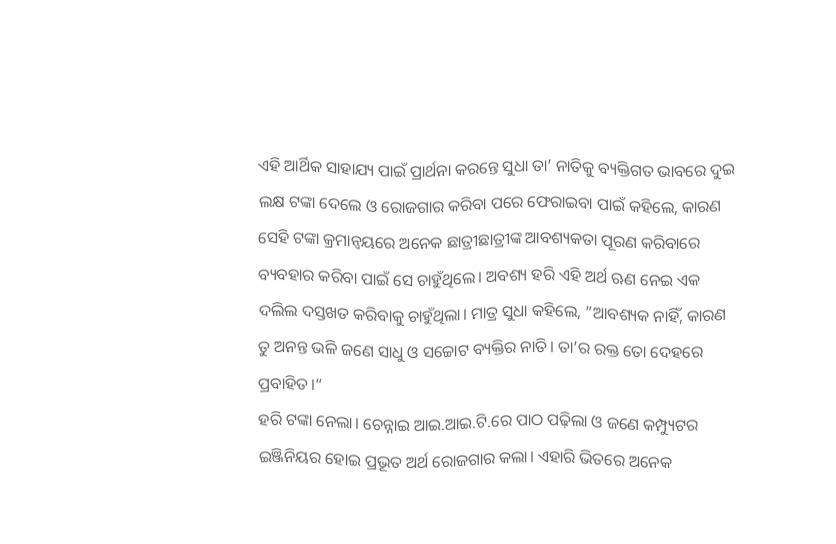ଏହି ଆର୍ଥିକ ସାହାଯ୍ୟ ପାଇଁ ପ୍ରାର୍ଥନା କରନ୍ତେ ସୁଧା ତା’ ନାତିକୁ ବ୍ୟକ୍ତିଗତ ଭାବରେ ଦୁଇ ଲକ୍ଷ ଟଙ୍କା ଦେଲେ ଓ ରୋଜଗାର କରିବା ପରେ ଫେରାଇବା ପାଇଁ କହିଲେ, କାରଣ ସେହି ଟଙ୍କା କ୍ରମାନ୍ବୟରେ ଅନେକ ଛାତ୍ରୀଛାତ୍ରୀଙ୍କ ଆବଶ୍ୟକତା ପୂରଣ କରିବାରେ ବ୍ୟବହାର କରିବା ପାଇଁ ସେ ଚାହୁଁଥିଲେ। ଅବଶ୍ୟ ହରି ଏହି ଅର୍ଥ ଋଣ ନେଇ ଏକ ଦଲିଲ ଦସ୍ତଖତ କରିବାକୁ ଚାହୁଁଥିଲା। ମାତ୍ର ସୁଧା କହିଲେ, ”ଆବଶ୍ୟକ ନାହିଁ, କାରଣ ତୁ ଅନନ୍ତ ଭଳି ଜଣେ ସାଧୁ ଓ ସଚ୍ଚୋଟ ବ୍ୟକ୍ତିର ନାତି। ତା’ର ରକ୍ତ ତୋ ଦେହରେ ପ୍ରବାହିତ।“
ହରି ଟଙ୍କା ନେଲା। ଚେନ୍ନାଇ ଆଇ.ଆଇ.ଟି.ରେ ପାଠ ପଢ଼ିଲା ଓ ଜଣେ କମ୍ପ୍ୟୁଟର ଇଞ୍ଜିନିୟର ହୋଇ ପ୍ରଭୂତ ଅର୍ଥ ରୋଜଗାର କଲା। ଏହାରି ଭିତରେ ଅନେକ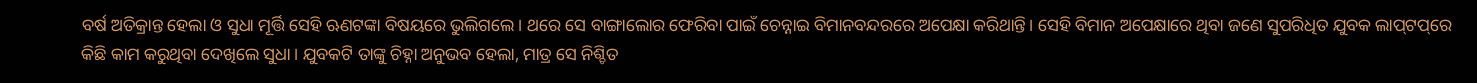ବର୍ଷ ଅତିକ୍ରାନ୍ତ ହେଲା ଓ ସୁଧା ମୂର୍ତ୍ତି ସେହି ଋଣଟଙ୍କା ବିଷୟରେ ଭୁଲିଗଲେ। ଥରେ ସେ ବାଙ୍ଗାଲୋର ଫେରିବା ପାଇଁ ଚେନ୍ନାଇ ବିମାନବନ୍ଦରରେ ଅପେକ୍ଷା କରିଥାନ୍ତି। ସେହି ବିମାନ ଅପେକ୍ଷାରେ ଥିବା ଜଣେ ସୁପରିଧିତ ଯୁବକ ଲାପ୍‌ଟପ୍‌ରେ କିଛି କାମ କରୁଥିବା ଦେଖିଲେ ସୁଧା। ଯୁବକଟି ତାଙ୍କୁ ଚିହ୍ନା ଅନୁଭବ ହେଲା, ମାତ୍ର ସେ ନିଶ୍ଚିତ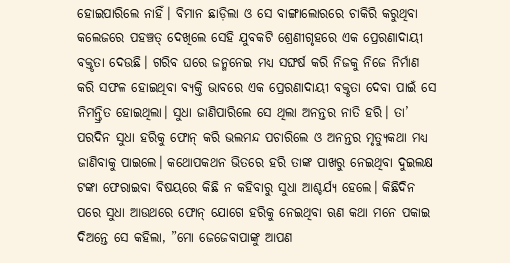ହୋଇପାରିଲେ ନାହିଁ। ବିମାନ ଛାଡ଼ିଲା ଓ ସେ ବାଙ୍ଗାଲୋରରେ ଚାକିରି କରୁଥିବା କଲେଜରେ ପହଞ୍ଚତ୍ ଦେଖିଲେ ସେହି ଯୁବକଟି ଶ୍ରେଣୀଗୃହରେ ଏକ ପ୍ରେରଣାଦାୟୀ ବକ୍ତୃତା ଦେଉଛି। ଗରିବ ଘରେ ଜନ୍ମନେଇ ମଧ୍ୟ ସଙ୍ଘର୍ଷ କରି ନିଜକୁ ନିଜେ ନିର୍ମାଣ କରି ସଫଳ ହୋଇଥିବା ବ୍ୟକ୍ତି ଭାବରେ ଏକ ପ୍ରେରଣାଦାୟୀ ବକ୍ତୃତା ଦେବା ପାଇଁ ସେ ନିମନ୍ତ୍ରିତ ହୋଇଥିଲା। ସୁଧା ଜାଣିପାରିଲେ ସେ ଥିଲା ଅନନ୍ତର ନାତି ହରି। ତା’ ପରଦିନ ସୁଧା ହରିକୁ ଫୋନ୍‌ କରି ଭଲମନ୍ଦ ପଚାରିଲେ ଓ ଅନନ୍ତର ମୃତ୍ୟୁକଥା ମଧ୍ୟ ଜାଣିବାକୁ ପାଇଲେ। କଥୋପକଥନ ଭିତରେ ହରି ତାଙ୍କ ପାଖରୁ ନେଇଥିବା ଦୁଇଲକ୍ଷ ଟଙ୍କା ଫେରାଇବା ବିଷୟରେ କିଛି ନ କହିବାରୁ ସୁଧା ଆଶ୍ଚର୍ଯ୍ୟ ହେଲେ। କିଛିଦିନ ପରେ ସୁଧା ଆଉଥରେ ଫୋନ୍‌ ଯୋଗେ ହରିକୁ ନେଇଥିବା ଋଣ କଥା ମନେ ପକାଇ ଦିଅନ୍ତେ ସେ କହିଲା, ”ମୋ ଜେଜେବାପାଙ୍କୁ ଆପଣ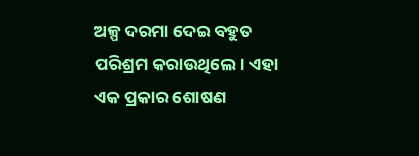ଅଳ୍ପ ଦରମା ଦେଇ ବହୁତ ପରିଶ୍ରମ କରାଉଥିଲେ। ଏହା ଏକ ପ୍ରକାର ଶୋଷଣ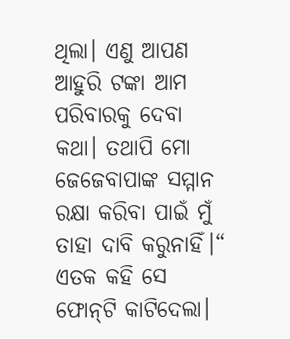ଥିଲା। ଏଣୁ ଆପଣ ଆହୁରି ଟଙ୍କା ଆମ ପରିବାରକୁ ଦେବା କଥା। ତଥାପି ମୋ ଜେଜେବାପାଙ୍କ ସମ୍ମାନ ରକ୍ଷା କରିବା ପାଇଁ ମୁଁ ତାହା ଦାବି କରୁନାହିଁ।“ ଏତକ କହି ସେ ଫୋନ୍‌ଟି କାଟିଦେଲା।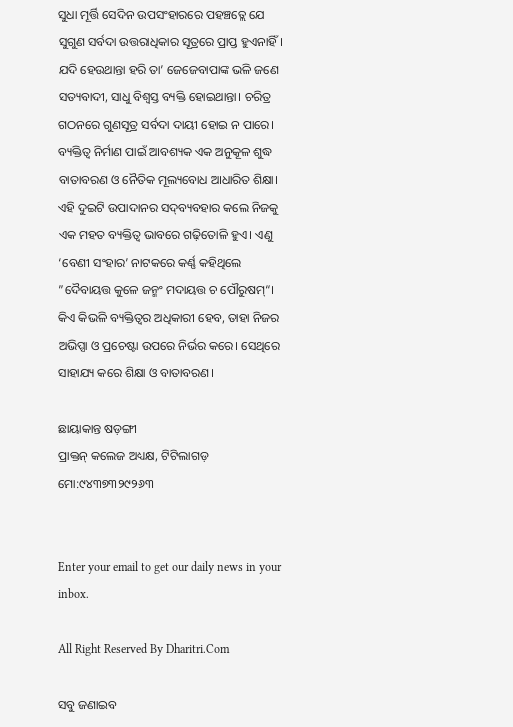ସୁଧା ମୂର୍ତ୍ତି ସେଦିନ ଉପସଂହାରରେ ପହଞ୍ଚତ୍ଲେ ଯେ ସୁଗୁଣ ସର୍ବଦା ଉତ୍ତରାଧିକାର ସୂତ୍ରରେ ପ୍ରାପ୍ତ ହୁଏନାହିଁ।
ଯଦି ହେଉଥାନ୍ତା ହରି ତା’ ଜେଜେବାପାଙ୍କ ଭଳି ଜଣେ ସତ୍ୟବାଦୀ, ସାଧୁ ବିଶ୍ୱସ୍ତ ବ୍ୟକ୍ତି ହୋଇଥାନ୍ତା। ଚରିତ୍ର ଗଠନରେ ଗୁଣସୂତ୍ର ସର୍ବଦା ଦାୟୀ ହୋଇ ନ ପାରେ। ବ୍ୟକ୍ତିତ୍ୱ ନିର୍ମାଣ ପାଇଁ ଆବଶ୍ୟକ ଏକ ଅନୁକୂଳ ଶୁଦ୍ଧ ବାତାବରଣ ଓ ନୈତିକ ମୂଲ୍ୟବୋଧ ଆଧାରିତ ଶିକ୍ଷା। ଏହି ଦୁଇଟି ଉପାଦାନର ସଦ୍‌ବ୍ୟବହାର କଲେ ନିଜକୁ ଏକ ମହତ ବ୍ୟକ୍ତିତ୍ୱ ଭାବରେ ଗଢ଼ିତୋଳି ହୁଏ। ଏଣୁ ‘ବେଣୀ ସଂହାର’ ନାଟକରେ କର୍ଣ୍ଣ କହିଥିଲେ ”ଦୈବାୟତ୍ତ କୁଳେ ଜନ୍ମଂ ମଦାୟତ୍ତ ଚ ପୌରୁଷମ୍‌“। କିଏ କିଭଳି ବ୍ୟକ୍ତିତ୍ୱର ଅଧିକାରୀ ହେବ, ତାହା ନିଜର ଅଭିପ୍ସା ଓ ପ୍ରଚେଷ୍ଟା ଉପରେ ନିର୍ଭର କରେ। ସେଥିରେ ସାହାଯ୍ୟ କରେ ଶିକ୍ଷା ଓ ବାତାବରଣ।

ଛାୟାକାନ୍ତ ଷଡ଼ଙ୍ଗୀ
ପ୍ରାକ୍ତନ୍‌ କଲେଜ ଅଧ୍ୟକ୍ଷ, ଟିଟିଲାଗଡ଼
ମୋ:୯୪୩୭୩୨୯୨୬୩


Enter your email to get our daily news in your inbox.

All Right Reserved By Dharitri.Com

ସବୁ ଜଣାଇବ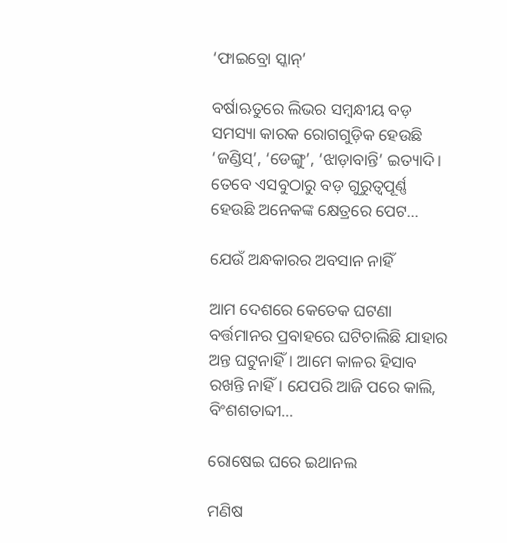‘ଫାଇବ୍ରୋ ସ୍କାନ୍‌’

ବର୍ଷାଋତୁରେ ଲିଭର ସମ୍ବନ୍ଧୀୟ ବଡ଼ ସମସ୍ୟା କାରକ ରୋଗଗୁଡ଼ିକ ହେଉଛି ‘ଜଣ୍ଡିସ୍‌’, ‘ଡେଙ୍ଗୁ’, ‘ଝାଡ଼ାବାନ୍ତି’ ଇତ୍ୟାଦି। ତେବେ ଏସବୁଠାରୁ ବଡ଼ ଗୁରୁତ୍ୱପୂର୍ଣ୍ଣ ହେଉଛି ଅନେକଙ୍କ କ୍ଷେତ୍ରରେ ପେଟ…

ଯେଉଁ ଅନ୍ଧକାରର ଅବସାନ ନାହିଁ

ଆମ ଦେଶରେ କେତେକ ଘଟଣା ବର୍ତ୍ତମାନର ପ୍ରବାହରେ ଘଟିଚାଲିଛି ଯାହାର ଅନ୍ତ ଘଟୁନାହିଁ। ଆମେ କାଳର ହିସାବ ରଖନ୍ତି ନାହିଁ। ଯେପରି ଆଜି ପରେ କାଲି, ବିଂଶଶତାବ୍ଦୀ…

ରୋଷେଇ ଘରେ ଇଥାନଲ

ମଣିଷ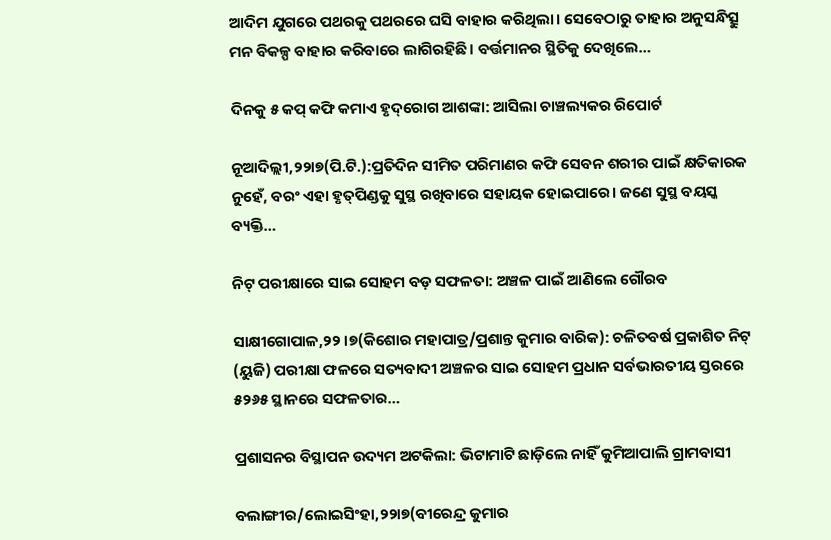ଆଦିମ ଯୁଗରେ ପଥରକୁ ପଥରରେ ଘସି ବାହାର କରିଥିଲା। ସେବେଠାରୁ ତାହାର ଅନୁସନ୍ଧିତ୍ସୁ ମନ ବିକଳ୍ପ ବାହାର କରିବାରେ ଲାଗିରହିଛି। ବର୍ତ୍ତମାନର ସ୍ଥିତିକୁ ଦେଖିଲେ…

ଦିନକୁ ୫ କପ୍‌ କଫି କମାଏ ହୃଦ୍‌ରୋଗ ଆଶଙ୍କା: ଆସିଲା ଚାଞ୍ଚଲ୍ୟକର ରିପୋର୍ଟ

ନୂଆଦିଲ୍ଲୀ,୨୨ା୭(ପି.ଟି.):ପ୍ରତିଦିନ ସୀମିତ ପରିମାଣର କଫି ସେବନ ଶରୀର ପାଇଁ କ୍ଷତିକାରକ ନୁହେଁ, ବରଂ ଏହା ହୃତ୍‌ପିଣ୍ଡକୁ ସୁସ୍ଥ ରଖିବାରେ ସହାୟକ ହୋଇପାରେ। ଜଣେ ସୁସ୍ଥ ବୟସ୍କ ବ୍ୟକ୍ତି…

ନିଟ୍‌ ପରୀକ୍ଷାରେ ସାଇ ସୋହମ ବଡ଼ ସଫଳତା: ଅଞ୍ଚଳ ପାଇଁ ଆଣିଲେ ଗୌରବ

ସାକ୍ଷୀଗୋପାଳ,୨୨।୭(କିଶୋର ମହାପାତ୍ର/ପ୍ରଶାନ୍ତ କୁମାର ବାରିକ): ଚଳିତବର୍ଷ ପ୍ରକାଶିତ ନିଟ୍‌ (ୟୁଜି) ପରୀକ୍ଷା ଫଳରେ ସତ୍ୟବାଦୀ ଅଞ୍ଚଳର ସାଇ ସୋହମ ପ୍ରଧାନ ସର୍ବଭାରତୀୟ ସ୍ତରରେ ୫୨୬୫ ସ୍ଥାନରେ ସଫଳତାର…

ପ୍ରଶାସନର ବିସ୍ଥାପନ ଉଦ୍ୟମ ଅଟକିଲା: ଭିଟାମାଟି ଛାଡ଼ିଲେ ନାହିଁ କୁମିଆପାଲି ଗ୍ରାମବାସୀ

ବଲାଙ୍ଗୀର/ଲୋଇସିଂହା,୨୨ା୭(ବୀରେନ୍ଦ୍ର କୁମାର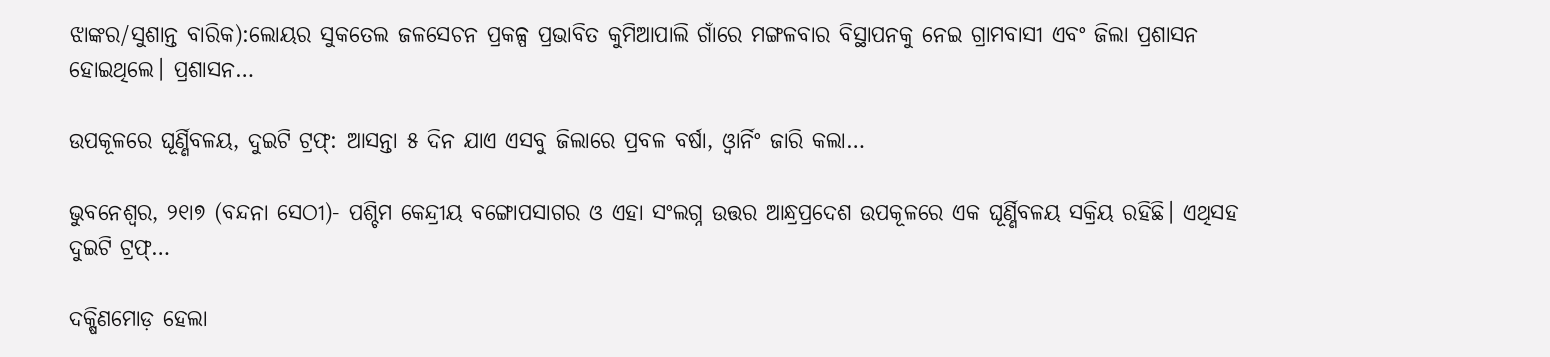ଝାଙ୍କର/ସୁଶାନ୍ତ ବାରିକ):ଲୋୟର ସୁକତେଲ ଜଳସେଚନ ପ୍ରକଳ୍ପ ପ୍ରଭାବିତ କୁମିଆପାଲି ଗାଁରେ ମଙ୍ଗଳବାର ବିସ୍ଥାପନକୁ ନେଇ ଗ୍ରାମବାସୀ ଏବଂ ଜିଲା ପ୍ରଶାସନ ହୋଇଥିଲେ। ପ୍ରଶାସନ…

ଉପକୂଳରେ ଘୂର୍ଣ୍ଣିବଳୟ, ଦୁଇଟି ଟ୍ରଫ୍‌: ଆସନ୍ତା ୫ ଦିନ ଯାଏ ଏସବୁ ଜିଲାରେ ପ୍ରବଳ ବର୍ଷା, ଓ୍ବାର୍ନିଂ ଜାରି କଲା…

ଭୁବନେଶ୍ୱର, ୨୧ା୭ (ବନ୍ଦନା ସେଠୀ)- ପଶ୍ଚିମ କେନ୍ଦ୍ରୀୟ ବଙ୍ଗୋପସାଗର ଓ ଏହା ସଂଲଗ୍ନ ଉତ୍ତର ଆନ୍ଧ୍ରପ୍ରଦେଶ ଉପକୂଳରେ ଏକ ଘୂର୍ଣ୍ଣିବଳୟ ସକ୍ରିୟ ରହିଛି। ଏଥିସହ ଦୁଇଟି ଟ୍ରଫ୍‌…

ଦକ୍ଷିଣମୋଡ଼ ହେଲା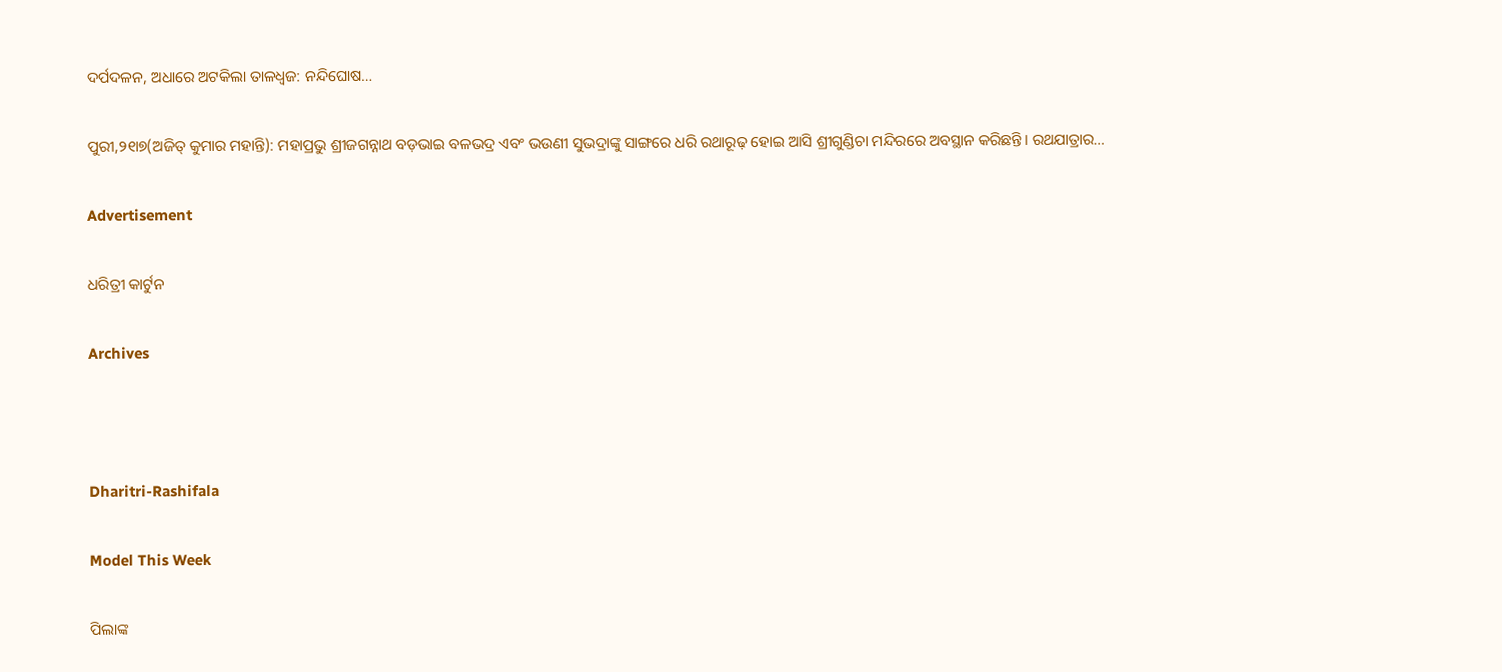ଦର୍ପଦଳନ, ଅଧାରେ ଅଟକିଲା ତାଳଧ୍ୱଜ: ନନ୍ଦିଘୋଷ…

ପୁରୀ,୨୧ା୭(ଅଜିତ୍‌ କୁମାର ମହାନ୍ତି): ମହାପ୍ରଭୁ ଶ୍ରୀଜଗନ୍ନାଥ ବଡ଼ଭାଇ ବଳଭଦ୍ର ଏବଂ ଭଉଣୀ ସୁଭଦ୍ରାଙ୍କୁ ସାଙ୍ଗରେ ଧରି ରଥାରୂଢ଼ ହୋଇ ଆସି ଶ୍ରୀଗୁଣ୍ଡିଚା ମନ୍ଦିରରେ ଅବସ୍ଥାନ କରିଛନ୍ତି। ରଥଯାତ୍ରାର…

Advertisement

ଧରିତ୍ରୀ କାର୍ଟୁନ

Archives



Dharitri-Rashifala

Model This Week

ପିଲାଙ୍କ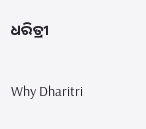ଧରିତ୍ରୀ

Why Dharitri